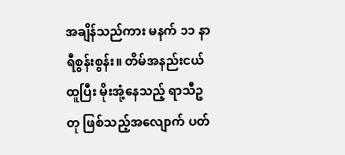အချိန်သည်ကား မနက် ၁၁ နာရီစွန်းစွန်း။ တိမ်အနည်းငယ်ထူပြီး မိုးအုံ့နေသည့် ရာသီဥတု ဖြစ်သည့်အလျောက် ပတ်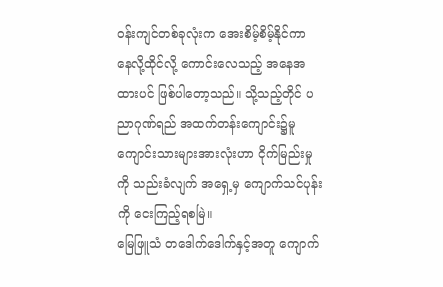ဝန်းကျင်တစ်ခုလုံးက အေးစိမ့်စိမ့်နိုင်ကာ နေလို့ထိုင်လို့ ကောင်းလေသည့် အနေအထားပင် ဖြစ်ပါတော့သည်။ သို့သည့်တိုင် ပညာဂုဏ်ရည် အထက်တန်းကျောင်း၌မူ ကျောင်းသားများအားလုံးဟာ ငိုက်မြည်းမှုကို သည်းခံလျက် အရှေ့မှ ကျောက်သင်ပုန်းကို ငေးကြည့်ရစမြဲ။
မြေဖြူသံ တဒေါက်ဒေါက်နှင့်အတူ ကျောက်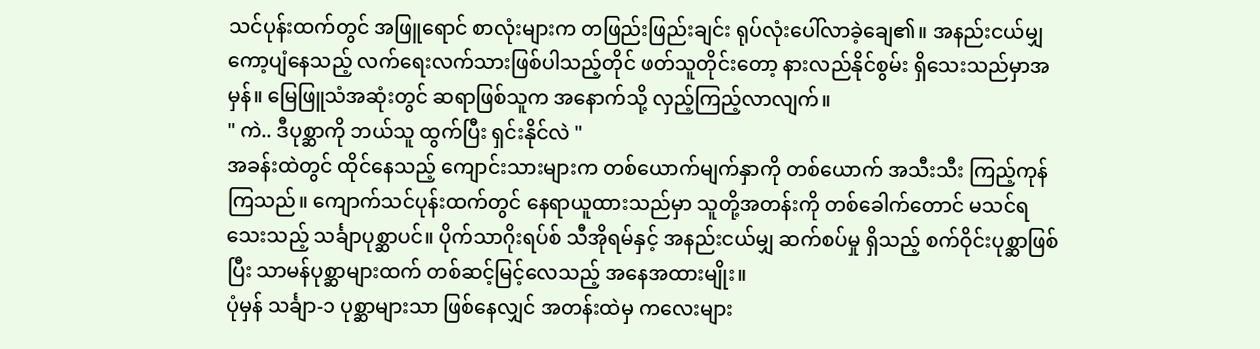သင်ပုန်းထက်တွင် အဖြူရောင် စာလုံးများက တဖြည်းဖြည်းချင်း ရုပ်လုံးပေါ်လာခဲ့ချေ၏။ အနည်းငယ်မျှ ကော့ပျံနေသည့် လက်ရေးလက်သားဖြစ်ပါသည့်တိုင် ဖတ်သူတိုင်းတော့ နားလည်နိုင်စွမ်း ရှိသေးသည်မှာအမှန်။ မြေဖြူသံအဆုံးတွင် ဆရာဖြစ်သူက အနောက်သို့ လှည့်ကြည့်လာလျက်။
" ကဲ.. ဒီပုစ္ဆာကို ဘယ်သူ ထွက်ပြီး ရှင်းနိုင်လဲ "
အခန်းထဲတွင် ထိုင်နေသည့် ကျောင်းသားများက တစ်ယောက်မျက်နှာကို တစ်ယောက် အသီးသီး ကြည့်ကုန်ကြသည်။ ကျောက်သင်ပုန်းထက်တွင် နေရာယူထားသည်မှာ သူတို့အတန်းကို တစ်ခေါက်တောင် မသင်ရသေးသည့် သင်္ချာပုစ္ဆာပင်။ ပိုက်သာဂိုးရပ်စ် သီအိုရမ်နှင့် အနည်းငယ်မျှ ဆက်စပ်မှု ရှိသည့် စက်ဝိုင်းပုစ္ဆာဖြစ်ပြီး သာမန်ပုစ္ဆာများထက် တစ်ဆင့်မြင့်လေသည့် အနေအထားမျိုး။
ပုံမှန် သင်္ချာ-၁ ပုစ္ဆာများသာ ဖြစ်နေလျှင် အတန်းထဲမှ ကလေးများ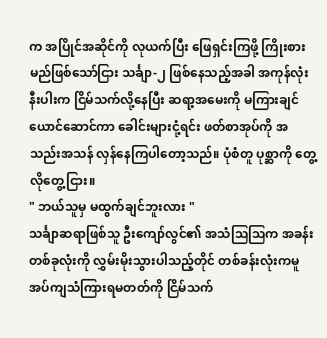က အပြိုင်အဆိုင်ကို လုယက်ပြီး ဖြေရှင်းကြဖို့ ကြိုးစားမည်ဖြစ်သော်ငြား သင်္ချာ-၂ ဖြစ်နေသည့်အခါ အကုန်လုံးနီးပါးက ငြိမ်သက်လို့နေပြီး ဆရာ့အမေးကို မကြားချင်ယောင်ဆောင်ကာ ခေါင်းများငုံ့ရင်း ဖတ်စာအုပ်ကို အသည်းအသန် လှန်နေကြပါတော့သည်။ ပုံစံတူ ပုစ္ဆာကို တွေ့လိုတွေ့ငြား။
" ဘယ်သူမှ မထွက်ချင်ဘူးလား "
သင်္ချာဆရာဖြစ်သူ ဦးကျော်လွင်၏ အသံသြသြက အခန်းတစ်ခုလုံးကို လွှမ်းမိုးသွားပါသည့်တိုင် တစ်ခန်းလုံးကမူ အပ်ကျသံကြားရမတတ်ကို ငြိမ်သက်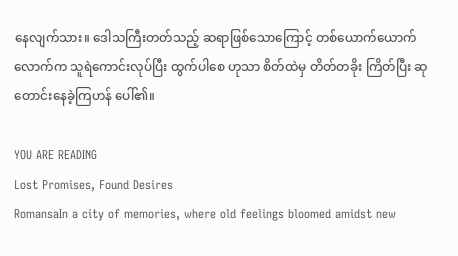နေလျက်သား။ ဒေါသကြီးတတ်သည့် ဆရာဖြစ်သောကြောင့် တစ်ယောက်ယောက်လောက်က သူရဲကောင်းလုပ်ပြီး ထွက်ပါစေ ဟုသာ စိတ်ထဲမှ တိတ်တခိုး ကြိတ်ပြီး ဆုတောင်းနေခဲ့ကြဟန် ပေါ်၏။

YOU ARE READING
Lost Promises, Found Desires
RomansaIn a city of memories, where old feelings bloomed amidst new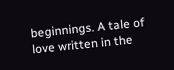beginnings. A tale of love written in the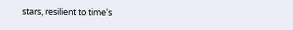stars, resilient to time's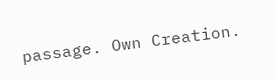passage. Own Creation.